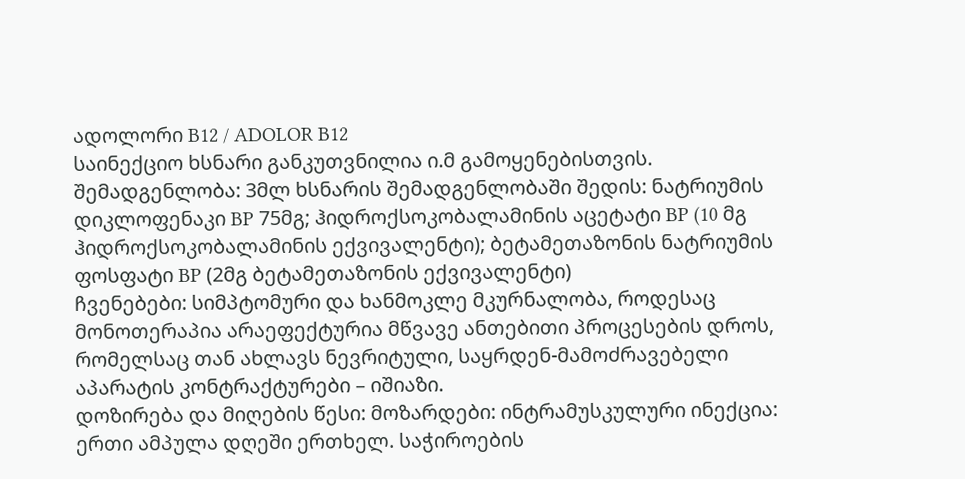ადოლორი B12 / ADOLOR B12
საინექციო ხსნარი განკუთვნილია ი.მ გამოყენებისთვის. შემადგენლობა: 3მლ ხსნარის შემადგენლობაში შედის: ნატრიუმის დიკლოფენაკი BP 75მგ; ჰიდროქსოკობალამინის აცეტატი BP (10 მგ ჰიდროქსოკობალამინის ექვივალენტი); ბეტამეთაზონის ნატრიუმის ფოსფატი BP (2მგ ბეტამეთაზონის ექვივალენტი)
ჩვენებები: სიმპტომური და ხანმოკლე მკურნალობა, როდესაც მონოთერაპია არაეფექტურია მწვავე ანთებითი პროცესების დროს, რომელსაც თან ახლავს ნევრიტული, საყრდენ-მამოძრავებელი აპარატის კონტრაქტურები – იშიაზი.
დოზირება და მიღების წესი: მოზარდები: ინტრამუსკულური ინექცია: ერთი ამპულა დღეში ერთხელ. საჭიროების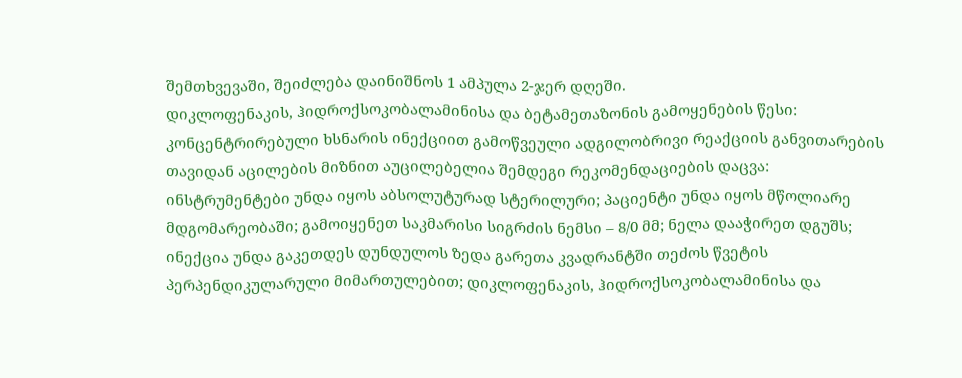შემთხვევაში, შეიძლება დაინიშნოს 1 ამპულა 2-ჯერ დღეში.
დიკლოფენაკის, ჰიდროქსოკობალამინისა და ბეტამეთაზონის გამოყენების წესი: კონცენტრირებული ხსნარის ინექციით გამოწვეული ადგილობრივი რეაქციის განვითარების თავიდან აცილების მიზნით აუცილებელია შემდეგი რეკომენდაციების დაცვა:
ინსტრუმენტები უნდა იყოს აბსოლუტურად სტერილური; პაციენტი უნდა იყოს მწოლიარე მდგომარეობაში; გამოიყენეთ საკმარისი სიგრძის ნემსი – 8/0 მმ; ნელა დააჭირეთ დგუშს; ინექცია უნდა გაკეთდეს დუნდულოს ზედა გარეთა კვადრანტში თეძოს წვეტის პერპენდიკულარული მიმართულებით; დიკლოფენაკის, ჰიდროქსოკობალამინისა და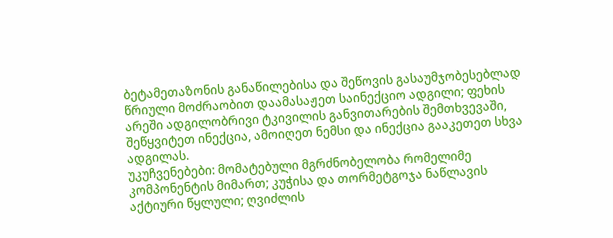ბეტამეთაზონის განაწილებისა და შეწოვის გასაუმჯობესებლად წრიული მოძრაობით დაამასაჟეთ საინექციო ადგილი; ფეხის არეში ადგილობრივი ტკივილის განვითარების შემთხვევაში, შეწყვიტეთ ინექცია, ამოიღეთ ნემსი და ინექცია გააკეთეთ სხვა ადგილას.
უკუჩვენებები: მომატებული მგრძნობელობა რომელიმე კომპონენტის მიმართ; კუჭისა და თორმეტგოჯა ნაწლავის აქტიური წყლული; ღვიძლის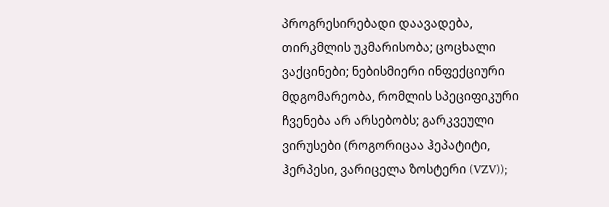პროგრესირებადი დაავადება, თირკმლის უკმარისობა; ცოცხალი ვაქცინები; ნებისმიერი ინფექციური მდგომარეობა, რომლის სპეციფიკური ჩვენება არ არსებობს; გარკვეული ვირუსები (როგორიცაა ჰეპატიტი, ჰერპესი, ვარიცელა ზოსტერი (VZV));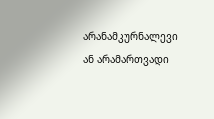არანამკურნალევი ან არამართვადი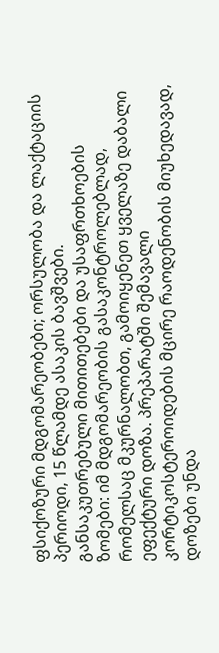ფსიქოზური მდგომარეობები; ორსულობა და ლაქტაციის პერიოდი, 15 წლამდე ასაკის ბავშვები.
განსაკუთრებული მითითებები და უსაფრთხოების ზომები: იმ მდგომარეობის გასაკონტროლებლად, რომელსაც მკურნალობთ, გამოიყენეთ ყველაზე დაბალი ეფექტური დოზა. პრეპარატში შემავალი კორტიკოსტეროიდების მცირე რაოდენობის მიუხედავად, დოზები უნდა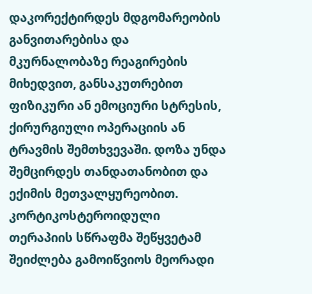დაკორექტირდეს მდგომარეობის განვითარებისა და მკურნალობაზე რეაგირების მიხედვით, განსაკუთრებით ფიზიკური ან ემოციური სტრესის, ქირურგიული ოპერაციის ან ტრავმის შემთხვევაში. დოზა უნდა შემცირდეს თანდათანობით და ექიმის მეთვალყურეობით.
კორტიკოსტეროიდული თერაპიის სწრაფმა შეწყვეტამ შეიძლება გამოიწვიოს მეორადი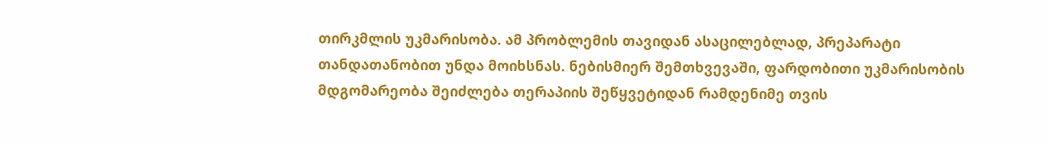თირკმლის უკმარისობა. ამ პრობლემის თავიდან ასაცილებლად, პრეპარატი თანდათანობით უნდა მოიხსნას. ნებისმიერ შემთხვევაში, ფარდობითი უკმარისობის მდგომარეობა შეიძლება თერაპიის შეწყვეტიდან რამდენიმე თვის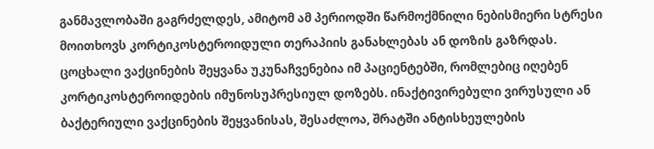განმავლობაში გაგრძელდეს, ამიტომ ამ პერიოდში წარმოქმნილი ნებისმიერი სტრესი მოითხოვს კორტიკოსტეროიდული თერაპიის განახლებას ან დოზის გაზრდას. ცოცხალი ვაქცინების შეყვანა უკუნაჩვენებია იმ პაციენტებში, რომლებიც იღებენ კორტიკოსტეროიდების იმუნოსუპრესიულ დოზებს. ინაქტივირებული ვირუსული ან ბაქტერიული ვაქცინების შეყვანისას, შესაძლოა, შრატში ანტისხეულების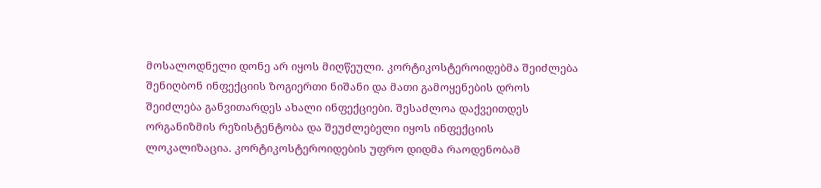მოსალოდნელი დონე არ იყოს მიღწეული. კორტიკოსტეროიდებმა შეიძლება შენიღბონ ინფექციის ზოგიერთი ნიშანი და მათი გამოყენების დროს შეიძლება განვითარდეს ახალი ინფექციები. შესაძლოა დაქვეითდეს ორგანიზმის რეზისტენტობა და შეუძლებელი იყოს ინფექციის ლოკალიზაცია. კორტიკოსტეროიდების უფრო დიდმა რაოდენობამ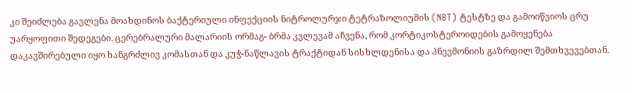კი შეიძლება გავლენა მოახდინოს ბაქტერიული ინფექციის ნიტროლურჯი ტეტრაზოლიუმის (NBT) ტესტზე და გამოიწვიოს ცრუ უარყოფითი შედეგები. ცერებრალური მალარიის ორმაგ- ბრმა კვლევამ აჩვენა, რომ კორტიკოსტეროიდების გამოყენება დაკავშირებული იყო ხანგრძლივ კომასთან და კუჭ-ნაწლავის ტრაქტიდან სისხლდენისა და პნევმონიის გაზრდილ შემთხვევებთან.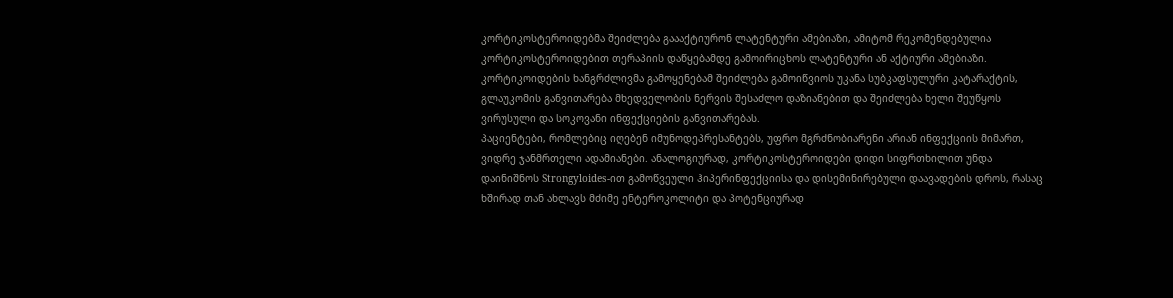კორტიკოსტეროიდებმა შეიძლება გაააქტიურონ ლატენტური ამებიაზი, ამიტომ რეკომენდებულია კორტიკოსტეროიდებით თერაპიის დაწყებამდე გამოირიცხოს ლატენტური ან აქტიური ამებიაზი. კორტიკოიდების ხანგრძლივმა გამოყენებამ შეიძლება გამოიწვიოს უკანა სუბკაფსულური კატარაქტის, გლაუკომის განვითარება მხედველობის ნერვის შესაძლო დაზიანებით და შეიძლება ხელი შეუწყოს ვირუსული და სოკოვანი ინფექციების განვითარებას.
პაციენტები, რომლებიც იღებენ იმუნოდეპრესანტებს, უფრო მგრძნობიარენი არიან ინფექციის მიმართ, ვიდრე ჯანმრთელი ადამიანები. ანალოგიურად, კორტიკოსტეროიდები დიდი სიფრთხილით უნდა დაინიშნოს Strongyloides-ით გამოწვეული ჰიპერინფექციისა და დისემინირებული დაავადების დროს, რასაც ხშირად თან ახლავს მძიმე ენტეროკოლიტი და პოტენციურად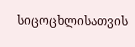სიცოცხლისათვის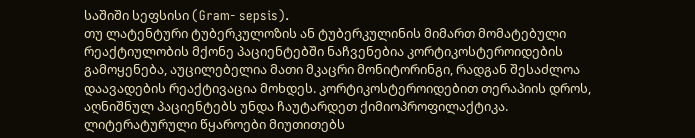საშიში სეფსისი (Gram- sepsis).
თუ ლატენტური ტუბერკულოზის ან ტუბერკულინის მიმართ მომატებული რეაქტიულობის მქონე პაციენტებში ნაჩვენებია კორტიკოსტეროიდების გამოყენება, აუცილებელია მათი მკაცრი მონიტორინგი, რადგან შესაძლოა დაავადების რეაქტივაცია მოხდეს. კორტიკოსტეროიდებით თერაპიის დროს, აღნიშნულ პაციენტებს უნდა ჩაუტარდეთ ქიმიოპროფილაქტიკა.
ლიტერატურული წყაროები მიუთითებს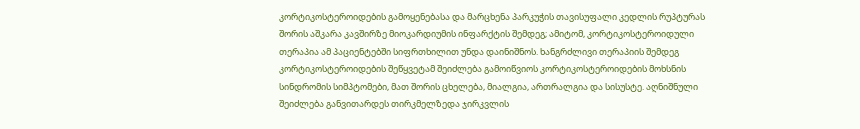კორტიკოსტეროიდების გამოყენებასა და მარცხენა პარკუჭის თავისუფალი კედლის რუპტურას შორის აშკარა კავშირზე მიოკარდიუმის ინფარქტის შემდეგ; ამიტომ, კორტიკოსტეროიდული თერაპია ამ პაციენტებში სიფრთხილით უნდა დაინიშნოს. ხანგრძლივი თერაპიის შემდეგ კორტიკოსტეროიდების შეწყვეტამ შეიძლება გამოიწვიოს კორტიკოსტეროიდების მოხსნის სინდრომის სიმპტომები, მათ შორის ცხელება, მიალგია, ართრალგია და სისუსტე. აღნიშნული შეიძლება განვითარდეს თირკმელზედა ჯირკვლის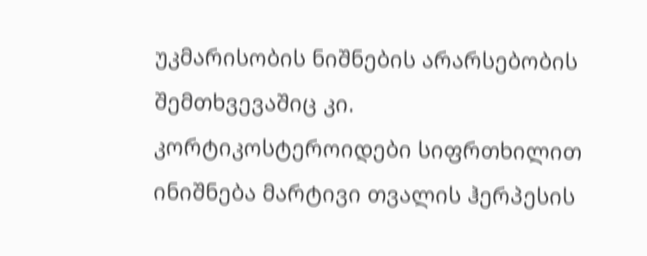უკმარისობის ნიშნების არარსებობის შემთხვევაშიც კი. კორტიკოსტეროიდები სიფრთხილით ინიშნება მარტივი თვალის ჰერპესის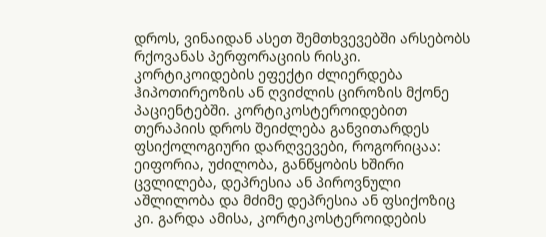დროს, ვინაიდან ასეთ შემთხვევებში არსებობს რქოვანას პერფორაციის რისკი. კორტიკოიდების ეფექტი ძლიერდება ჰიპოთირეოზის ან ღვიძლის ციროზის მქონე პაციენტებში. კორტიკოსტეროიდებით თერაპიის დროს შეიძლება განვითარდეს ფსიქოლოგიური დარღვევები, როგორიცაა: ეიფორია, უძილობა, განწყობის ხშირი ცვლილება, დეპრესია ან პიროვნული აშლილობა და მძიმე დეპრესია ან ფსიქოზიც კი. გარდა ამისა, კორტიკოსტეროიდების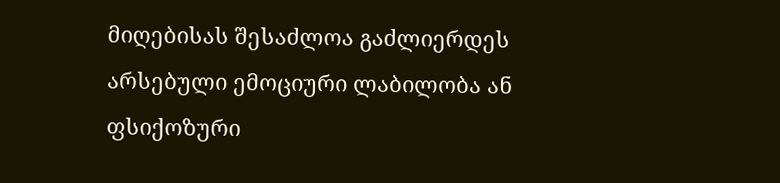მიღებისას შესაძლოა გაძლიერდეს არსებული ემოციური ლაბილობა ან ფსიქოზური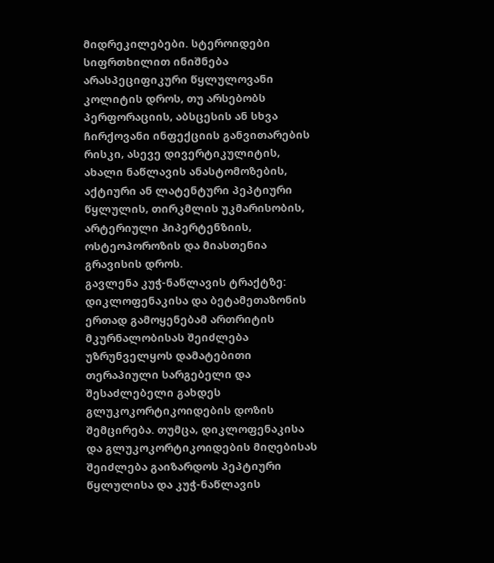მიდრეკილებები. სტეროიდები სიფრთხილით ინიშნება არასპეციფიკური წყლულოვანი კოლიტის დროს, თუ არსებობს პერფორაციის, აბსცესის ან სხვა ჩირქოვანი ინფექციის განვითარების რისკი, ასევე დივერტიკულიტის, ახალი ნაწლავის ანასტომოზების, აქტიური ან ლატენტური პეპტიური წყლულის, თირკმლის უკმარისობის, არტერიული ჰიპერტენზიის, ოსტეოპოროზის და მიასთენია გრავისის დროს.
გავლენა კუჭ-ნაწლავის ტრაქტზე: დიკლოფენაკისა და ბეტამეთაზონის ერთად გამოყენებამ ართრიტის მკურნალობისას შეიძლება უზრუნველყოს დამატებითი თერაპიული სარგებელი და შესაძლებელი გახდეს გლუკოკორტიკოიდების დოზის შემცირება. თუმცა, დიკლოფენაკისა და გლუკოკორტიკოიდების მიღებისას შეიძლება გაიზარდოს პეპტიური წყლულისა და კუჭ-ნაწლავის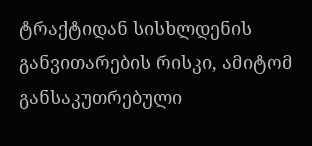ტრაქტიდან სისხლდენის განვითარების რისკი, ამიტომ განსაკუთრებული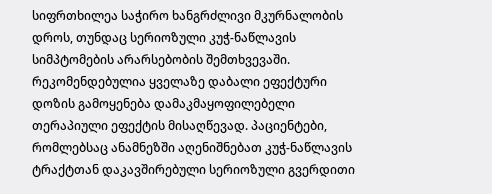სიფრთხილეა საჭირო ხანგრძლივი მკურნალობის დროს, თუნდაც სერიოზული კუჭ-ნაწლავის სიმპტომების არარსებობის შემთხვევაში. რეკომენდებულია ყველაზე დაბალი ეფექტური დოზის გამოყენება დამაკმაყოფილებელი თერაპიული ეფექტის მისაღწევად. პაციენტები, რომლებსაც ანამნეზში აღენიშნებათ კუჭ-ნაწლავის ტრაქტთან დაკავშირებული სერიოზული გვერდითი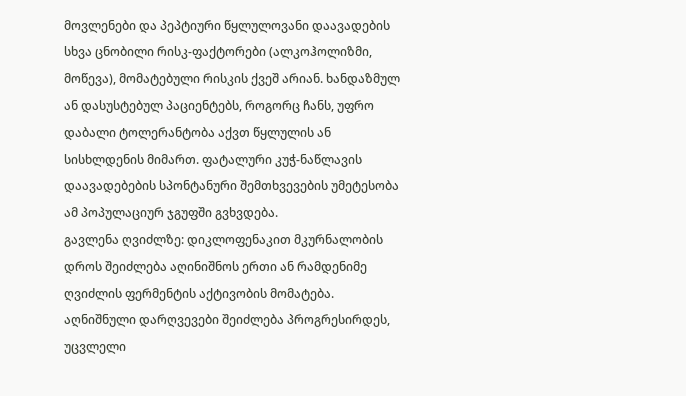მოვლენები და პეპტიური წყლულოვანი დაავადების სხვა ცნობილი რისკ-ფაქტორები (ალკოჰოლიზმი, მოწევა), მომატებული რისკის ქვეშ არიან. ხანდაზმულ ან დასუსტებულ პაციენტებს, როგორც ჩანს, უფრო დაბალი ტოლერანტობა აქვთ წყლულის ან სისხლდენის მიმართ. ფატალური კუჭ-ნაწლავის დაავადებების სპონტანური შემთხვევების უმეტესობა ამ პოპულაციურ ჯგუფში გვხვდება.
გავლენა ღვიძლზე: დიკლოფენაკით მკურნალობის დროს შეიძლება აღინიშნოს ერთი ან რამდენიმე ღვიძლის ფერმენტის აქტივობის მომატება. აღნიშნული დარღვევები შეიძლება პროგრესირდეს, უცვლელი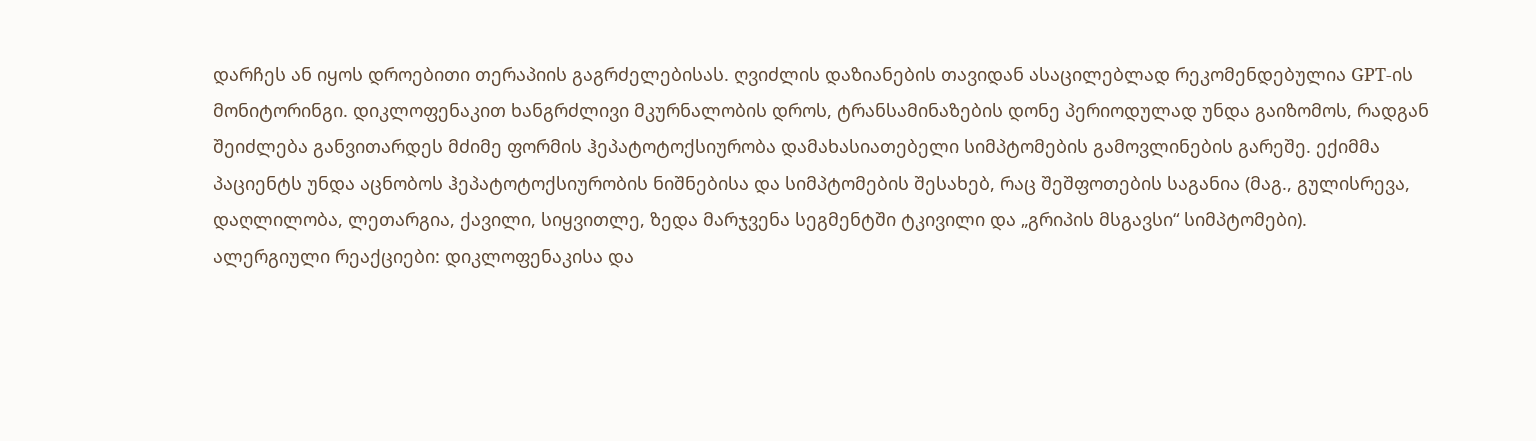დარჩეს ან იყოს დროებითი თერაპიის გაგრძელებისას. ღვიძლის დაზიანების თავიდან ასაცილებლად რეკომენდებულია GPT-ის მონიტორინგი. დიკლოფენაკით ხანგრძლივი მკურნალობის დროს, ტრანსამინაზების დონე პერიოდულად უნდა გაიზომოს, რადგან შეიძლება განვითარდეს მძიმე ფორმის ჰეპატოტოქსიურობა დამახასიათებელი სიმპტომების გამოვლინების გარეშე. ექიმმა პაციენტს უნდა აცნობოს ჰეპატოტოქსიურობის ნიშნებისა და სიმპტომების შესახებ, რაც შეშფოთების საგანია (მაგ., გულისრევა, დაღლილობა, ლეთარგია, ქავილი, სიყვითლე, ზედა მარჯვენა სეგმენტში ტკივილი და „გრიპის მსგავსი“ სიმპტომები).
ალერგიული რეაქციები: დიკლოფენაკისა და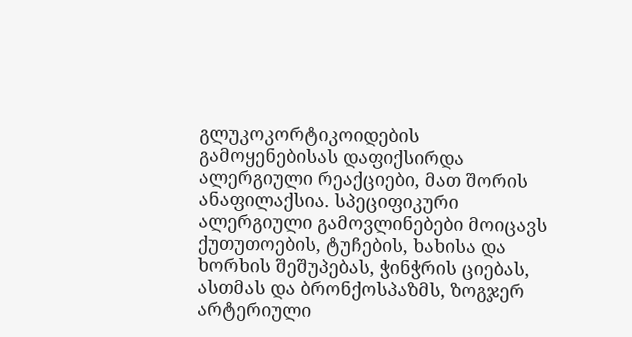გლუკოკორტიკოიდების გამოყენებისას დაფიქსირდა ალერგიული რეაქციები, მათ შორის ანაფილაქსია. სპეციფიკური ალერგიული გამოვლინებები მოიცავს ქუთუთოების, ტუჩების, ხახისა და ხორხის შეშუპებას, ჭინჭრის ციებას, ასთმას და ბრონქოსპაზმს, ზოგჯერ არტერიული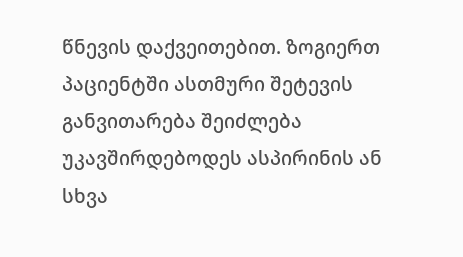წნევის დაქვეითებით. ზოგიერთ პაციენტში ასთმური შეტევის განვითარება შეიძლება უკავშირდებოდეს ასპირინის ან სხვა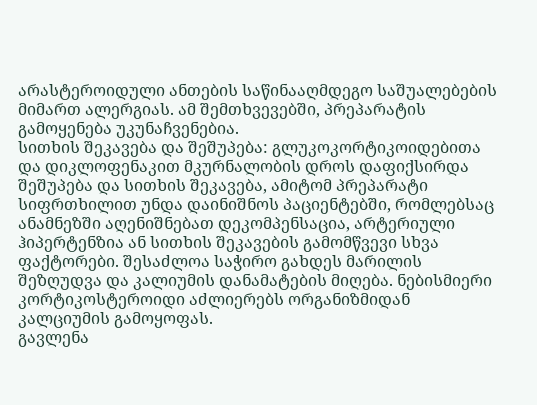არასტეროიდული ანთების საწინააღმდეგო საშუალებების მიმართ ალერგიას. ამ შემთხვევებში, პრეპარატის გამოყენება უკუნაჩვენებია.
სითხის შეკავება და შეშუპება: გლუკოკორტიკოიდებითა და დიკლოფენაკით მკურნალობის დროს დაფიქსირდა შეშუპება და სითხის შეკავება, ამიტომ პრეპარატი სიფრთხილით უნდა დაინიშნოს პაციენტებში, რომლებსაც ანამნეზში აღენიშნებათ დეკომპენსაცია, არტერიული ჰიპერტენზია ან სითხის შეკავების გამომწვევი სხვა ფაქტორები. შესაძლოა საჭირო გახდეს მარილის შეზღუდვა და კალიუმის დანამატების მიღება. ნებისმიერი კორტიკოსტეროიდი აძლიერებს ორგანიზმიდან კალციუმის გამოყოფას.
გავლენა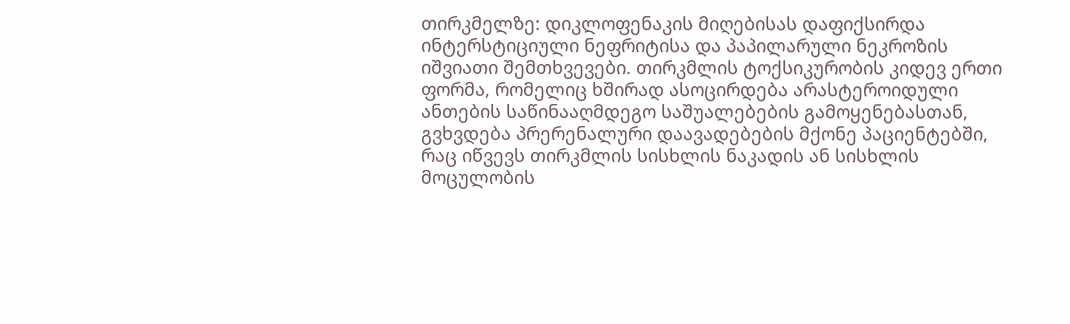თირკმელზე: დიკლოფენაკის მიღებისას დაფიქსირდა ინტერსტიციული ნეფრიტისა და პაპილარული ნეკროზის იშვიათი შემთხვევები. თირკმლის ტოქსიკურობის კიდევ ერთი ფორმა, რომელიც ხშირად ასოცირდება არასტეროიდული ანთების საწინააღმდეგო საშუალებების გამოყენებასთან, გვხვდება პრერენალური დაავადებების მქონე პაციენტებში, რაც იწვევს თირკმლის სისხლის ნაკადის ან სისხლის მოცულობის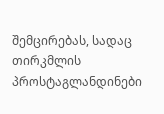შემცირებას, სადაც თირკმლის პროსტაგლანდინები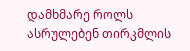დამხმარე როლს ასრულებენ თირკმლის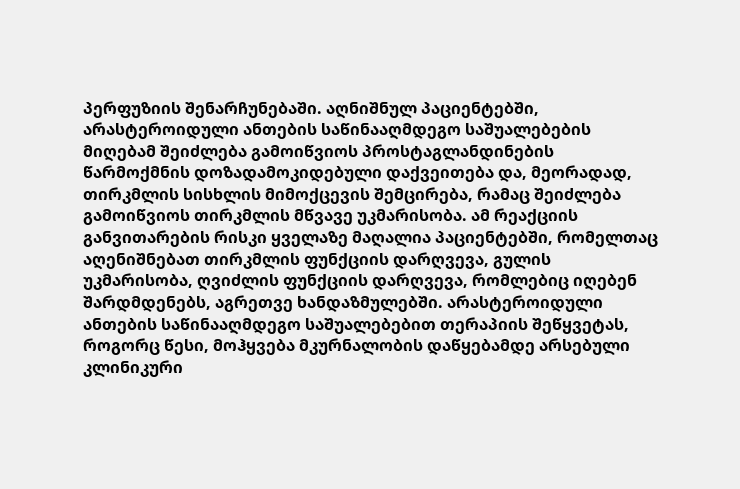პერფუზიის შენარჩუნებაში. აღნიშნულ პაციენტებში, არასტეროიდული ანთების საწინააღმდეგო საშუალებების მიღებამ შეიძლება გამოიწვიოს პროსტაგლანდინების წარმოქმნის დოზადამოკიდებული დაქვეითება და, მეორადად, თირკმლის სისხლის მიმოქცევის შემცირება, რამაც შეიძლება გამოიწვიოს თირკმლის მწვავე უკმარისობა. ამ რეაქციის განვითარების რისკი ყველაზე მაღალია პაციენტებში, რომელთაც აღენიშნებათ თირკმლის ფუნქციის დარღვევა, გულის უკმარისობა, ღვიძლის ფუნქციის დარღვევა, რომლებიც იღებენ შარდმდენებს, აგრეთვე ხანდაზმულებში. არასტეროიდული ანთების საწინააღმდეგო საშუალებებით თერაპიის შეწყვეტას, როგორც წესი, მოჰყვება მკურნალობის დაწყებამდე არსებული კლინიკური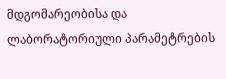მდგომარეობისა და ლაბორატორიული პარამეტრების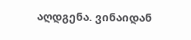აღდგენა. ვინაიდან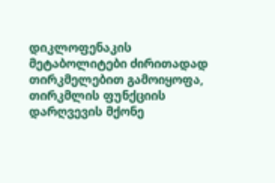დიკლოფენაკის მეტაბოლიტები ძირითადად თირკმელებით გამოიყოფა, თირკმლის ფუნქციის დარღვევის მქონე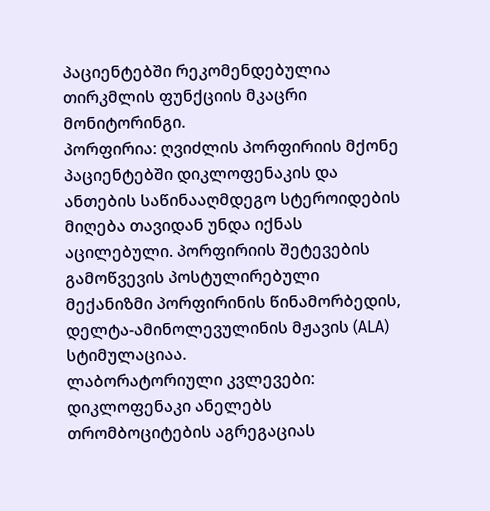პაციენტებში რეკომენდებულია თირკმლის ფუნქციის მკაცრი მონიტორინგი.
პორფირია: ღვიძლის პორფირიის მქონე პაციენტებში დიკლოფენაკის და ანთების საწინააღმდეგო სტეროიდების მიღება თავიდან უნდა იქნას აცილებული. პორფირიის შეტევების გამოწვევის პოსტულირებული მექანიზმი პორფირინის წინამორბედის, დელტა-ამინოლევულინის მჟავის (ALA) სტიმულაციაა.
ლაბორატორიული კვლევები: დიკლოფენაკი ანელებს თრომბოციტების აგრეგაციას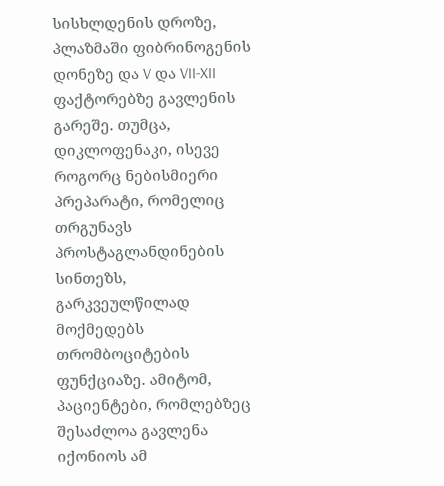სისხლდენის დროზე, პლაზმაში ფიბრინოგენის დონეზე და V და VII-XII ფაქტორებზე გავლენის გარეშე. თუმცა, დიკლოფენაკი, ისევე როგორც ნებისმიერი პრეპარატი, რომელიც თრგუნავს პროსტაგლანდინების სინთეზს, გარკვეულწილად მოქმედებს თრომბოციტების ფუნქციაზე. ამიტომ, პაციენტები, რომლებზეც შესაძლოა გავლენა იქონიოს ამ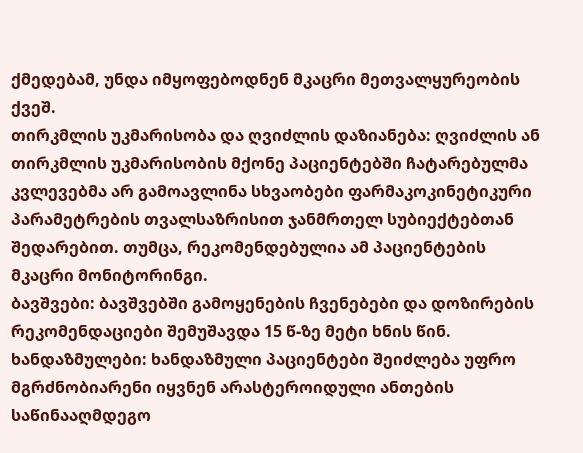ქმედებამ, უნდა იმყოფებოდნენ მკაცრი მეთვალყურეობის ქვეშ.
თირკმლის უკმარისობა და ღვიძლის დაზიანება: ღვიძლის ან თირკმლის უკმარისობის მქონე პაციენტებში ჩატარებულმა კვლევებმა არ გამოავლინა სხვაობები ფარმაკოკინეტიკური პარამეტრების თვალსაზრისით ჯანმრთელ სუბიექტებთან შედარებით. თუმცა, რეკომენდებულია ამ პაციენტების მკაცრი მონიტორინგი.
ბავშვები: ბავშვებში გამოყენების ჩვენებები და დოზირების რეკომენდაციები შემუშავდა 15 წ-ზე მეტი ხნის წინ.
ხანდაზმულები: ხანდაზმული პაციენტები შეიძლება უფრო მგრძნობიარენი იყვნენ არასტეროიდული ანთების საწინააღმდეგო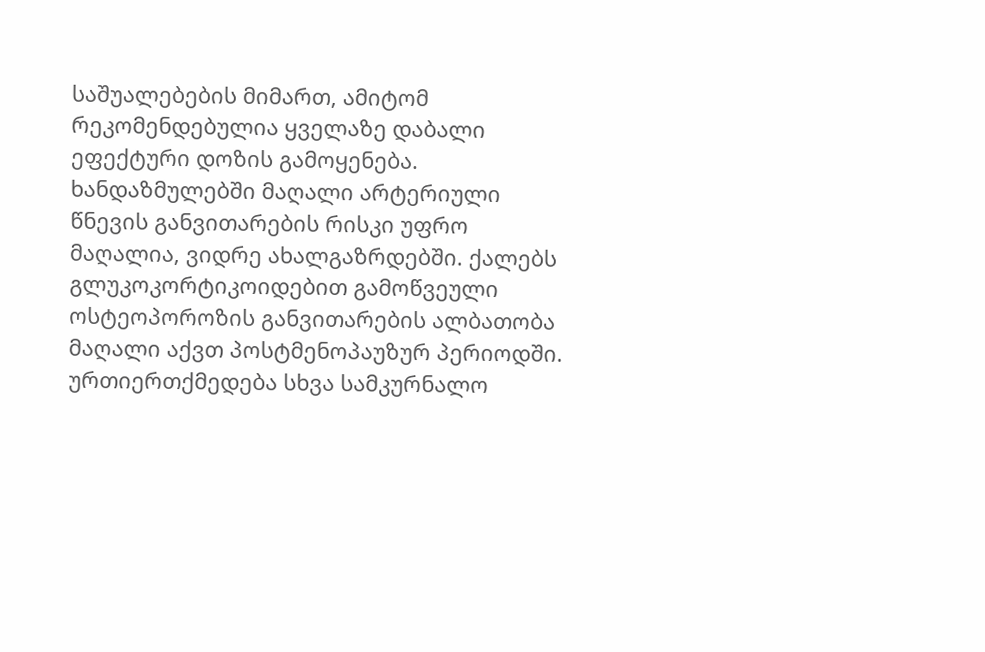საშუალებების მიმართ, ამიტომ რეკომენდებულია ყველაზე დაბალი ეფექტური დოზის გამოყენება. ხანდაზმულებში მაღალი არტერიული წნევის განვითარების რისკი უფრო მაღალია, ვიდრე ახალგაზრდებში. ქალებს გლუკოკორტიკოიდებით გამოწვეული ოსტეოპოროზის განვითარების ალბათობა მაღალი აქვთ პოსტმენოპაუზურ პერიოდში.
ურთიერთქმედება სხვა სამკურნალო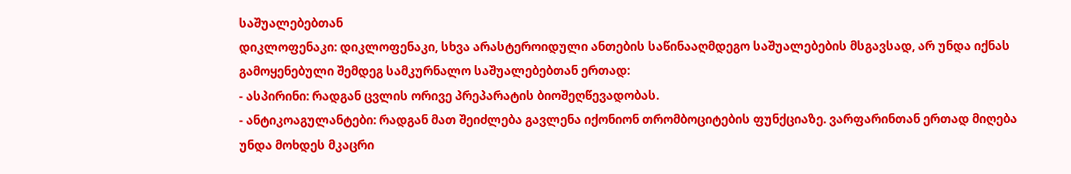საშუალებებთან
დიკლოფენაკი: დიკლოფენაკი, სხვა არასტეროიდული ანთების საწინააღმდეგო საშუალებების მსგავსად, არ უნდა იქნას გამოყენებული შემდეგ სამკურნალო საშუალებებთან ერთად:
- ასპირინი: რადგან ცვლის ორივე პრეპარატის ბიოშეღწევადობას.
- ანტიკოაგულანტები: რადგან მათ შეიძლება გავლენა იქონიონ თრომბოციტების ფუნქციაზე. ვარფარინთან ერთად მიღება უნდა მოხდეს მკაცრი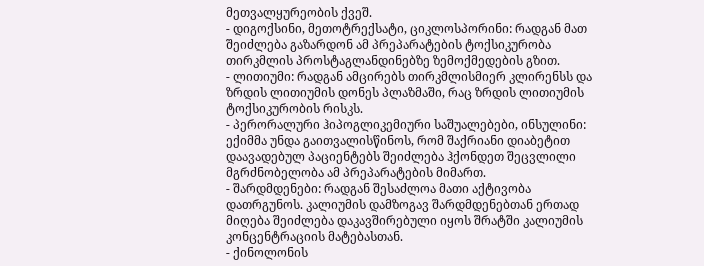მეთვალყურეობის ქვეშ.
- დიგოქსინი, მეთოტრექსატი, ციკლოსპორინი: რადგან მათ შეიძლება გაზარდონ ამ პრეპარატების ტოქსიკურობა თირკმლის პროსტაგლანდინებზე ზემოქმედების გზით.
- ლითიუმი: რადგან ამცირებს თირკმლისმიერ კლირენსს და ზრდის ლითიუმის დონეს პლაზმაში, რაც ზრდის ლითიუმის ტოქსიკურობის რისკს.
- პერორალური ჰიპოგლიკემიური საშუალებები, ინსულინი: ექიმმა უნდა გაითვალისწინოს, რომ შაქრიანი დიაბეტით დაავადებულ პაციენტებს შეიძლება ჰქონდეთ შეცვლილი მგრძნობელობა ამ პრეპარატების მიმართ.
- შარდმდენები: რადგან შესაძლოა მათი აქტივობა დათრგუნოს. კალიუმის დამზოგავ შარდმდენებთან ერთად მიღება შეიძლება დაკავშირებული იყოს შრატში კალიუმის კონცენტრაციის მატებასთან.
- ქინოლონის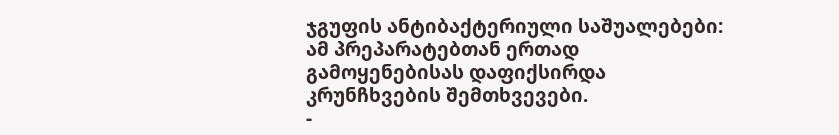ჯგუფის ანტიბაქტერიული საშუალებები: ამ პრეპარატებთან ერთად გამოყენებისას დაფიქსირდა კრუნჩხვების შემთხვევები.
-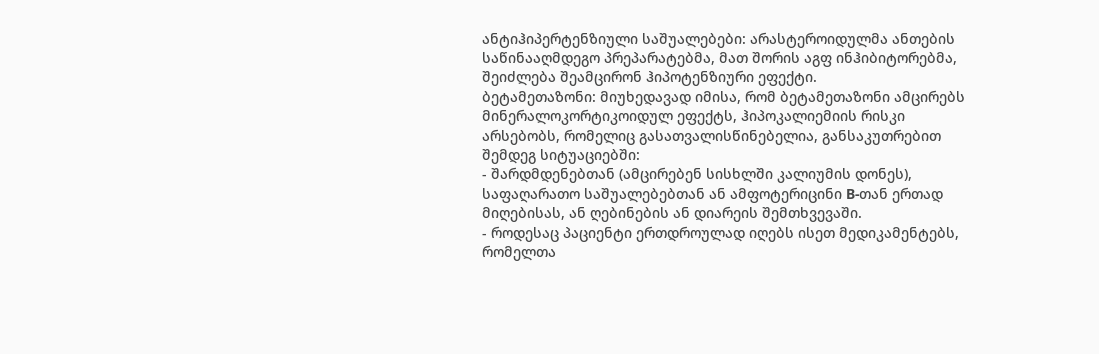ანტიჰიპერტენზიული საშუალებები: არასტეროიდულმა ანთების საწინააღმდეგო პრეპარატებმა, მათ შორის აგფ ინჰიბიტორებმა, შეიძლება შეამცირონ ჰიპოტენზიური ეფექტი.
ბეტამეთაზონი: მიუხედავად იმისა, რომ ბეტამეთაზონი ამცირებს მინერალოკორტიკოიდულ ეფექტს, ჰიპოკალიემიის რისკი არსებობს, რომელიც გასათვალისწინებელია, განსაკუთრებით შემდეგ სიტუაციებში:
- შარდმდენებთან (ამცირებენ სისხლში კალიუმის დონეს), საფაღარათო საშუალებებთან ან ამფოტერიცინი B-თან ერთად მიღებისას, ან ღებინების ან დიარეის შემთხვევაში.
- როდესაც პაციენტი ერთდროულად იღებს ისეთ მედიკამენტებს, რომელთა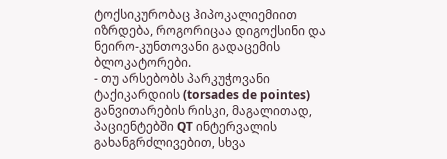ტოქსიკურობაც ჰიპოკალიემიით იზრდება, როგორიცაა დიგოქსინი და ნეირო-კუნთოვანი გადაცემის ბლოკატორები.
- თუ არსებობს პარკუჭოვანი ტაქიკარდიის (torsades de pointes) განვითარების რისკი, მაგალითად, პაციენტებში QT ინტერვალის გახანგრძლივებით, სხვა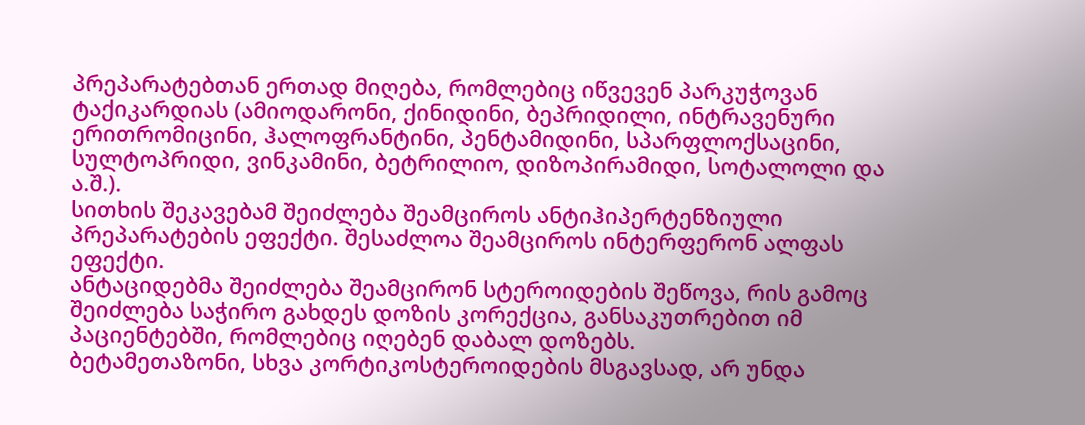პრეპარატებთან ერთად მიღება, რომლებიც იწვევენ პარკუჭოვან ტაქიკარდიას (ამიოდარონი, ქინიდინი, ბეპრიდილი, ინტრავენური ერითრომიცინი, ჰალოფრანტინი, პენტამიდინი, სპარფლოქსაცინი, სულტოპრიდი, ვინკამინი, ბეტრილიო, დიზოპირამიდი, სოტალოლი და ა.შ.).
სითხის შეკავებამ შეიძლება შეამციროს ანტიჰიპერტენზიული პრეპარატების ეფექტი. შესაძლოა შეამციროს ინტერფერონ ალფას ეფექტი.
ანტაციდებმა შეიძლება შეამცირონ სტეროიდების შეწოვა, რის გამოც შეიძლება საჭირო გახდეს დოზის კორექცია, განსაკუთრებით იმ პაციენტებში, რომლებიც იღებენ დაბალ დოზებს.
ბეტამეთაზონი, სხვა კორტიკოსტეროიდების მსგავსად, არ უნდა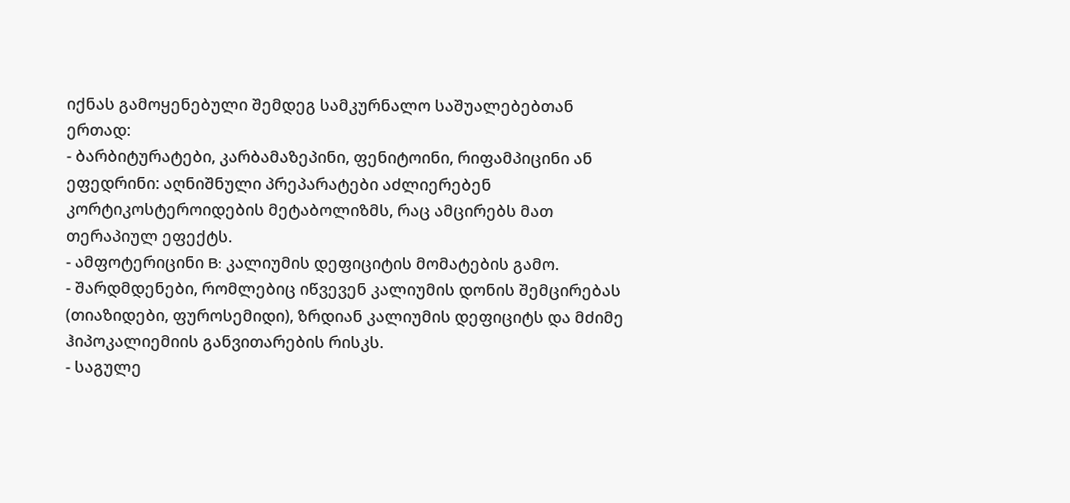იქნას გამოყენებული შემდეგ სამკურნალო საშუალებებთან ერთად:
- ბარბიტურატები, კარბამაზეპინი, ფენიტოინი, რიფამპიცინი ან ეფედრინი: აღნიშნული პრეპარატები აძლიერებენ კორტიკოსტეროიდების მეტაბოლიზმს, რაც ამცირებს მათ თერაპიულ ეფექტს.
- ამფოტერიცინი B: კალიუმის დეფიციტის მომატების გამო.
- შარდმდენები, რომლებიც იწვევენ კალიუმის დონის შემცირებას (თიაზიდები, ფუროსემიდი), ზრდიან კალიუმის დეფიციტს და მძიმე ჰიპოკალიემიის განვითარების რისკს.
- საგულე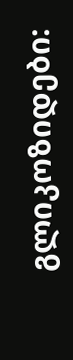გლიკოზიდები: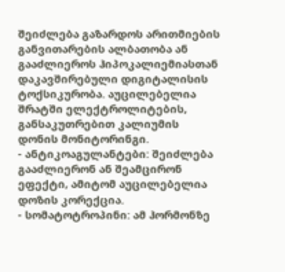შეიძლება გაზარდოს არითმიების განვითარების ალბათობა ან გააძლიეროს ჰიპოკალიემიასთან დაკავშირებული დიგიტალისის ტოქსიკურობა. აუცილებელია შრატში ელექტროლიტების, განსაკუთრებით კალიუმის დონის მონიტორინგი.
- ანტიკოაგულანტები: შეიძლება გააძლიერონ ან შეამცირონ ეფექტი, ამიტომ აუცილებელია დოზის კორექცია.
- სომატოტროპინი: ამ ჰორმონზე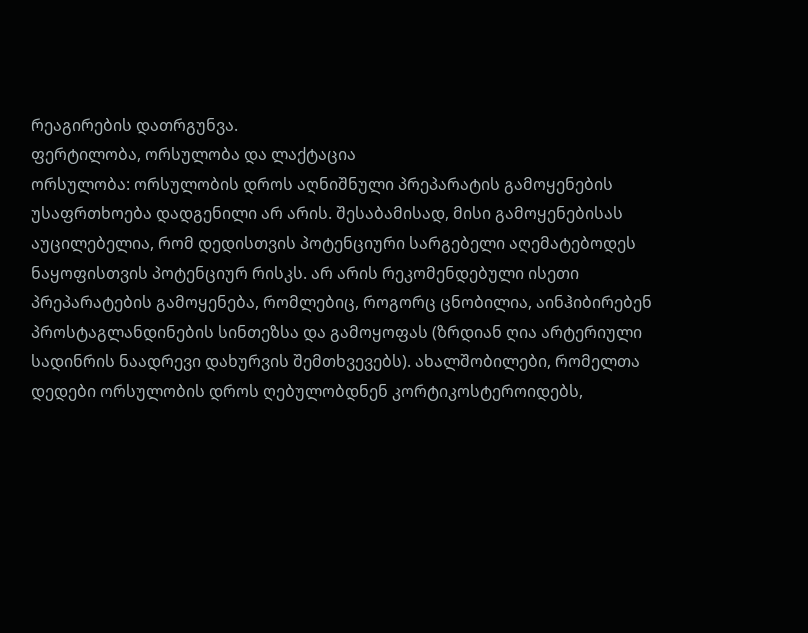რეაგირების დათრგუნვა.
ფერტილობა, ორსულობა და ლაქტაცია
ორსულობა: ორსულობის დროს აღნიშნული პრეპარატის გამოყენების უსაფრთხოება დადგენილი არ არის. შესაბამისად, მისი გამოყენებისას აუცილებელია, რომ დედისთვის პოტენციური სარგებელი აღემატებოდეს ნაყოფისთვის პოტენციურ რისკს. არ არის რეკომენდებული ისეთი პრეპარატების გამოყენება, რომლებიც, როგორც ცნობილია, აინჰიბირებენ პროსტაგლანდინების სინთეზსა და გამოყოფას (ზრდიან ღია არტერიული სადინრის ნაადრევი დახურვის შემთხვევებს). ახალშობილები, რომელთა დედები ორსულობის დროს ღებულობდნენ კორტიკოსტეროიდებს,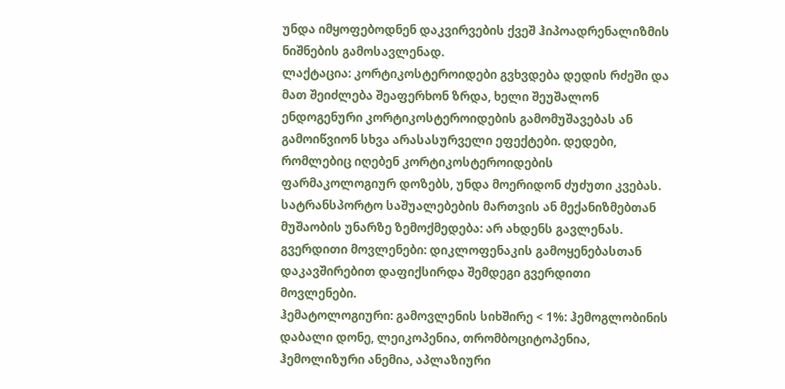უნდა იმყოფებოდნენ დაკვირვების ქვეშ ჰიპოადრენალიზმის ნიშნების გამოსავლენად.
ლაქტაცია: კორტიკოსტეროიდები გვხვდება დედის რძეში და მათ შეიძლება შეაფერხონ ზრდა, ხელი შეუშალონ ენდოგენური კორტიკოსტეროიდების გამომუშავებას ან გამოიწვიონ სხვა არასასურველი ეფექტები. დედები, რომლებიც იღებენ კორტიკოსტეროიდების ფარმაკოლოგიურ დოზებს, უნდა მოერიდონ ძუძუთი კვებას.
სატრანსპორტო საშუალებების მართვის ან მექანიზმებთან მუშაობის უნარზე ზემოქმედება: არ ახდენს გავლენას.
გვერდითი მოვლენები: დიკლოფენაკის გამოყენებასთან დაკავშირებით დაფიქსირდა შემდეგი გვერდითი მოვლენები.
ჰემატოლოგიური: გამოვლენის სიხშირე < 1%: ჰემოგლობინის დაბალი დონე, ლეიკოპენია, თრომბოციტოპენია, ჰემოლიზური ანემია, აპლაზიური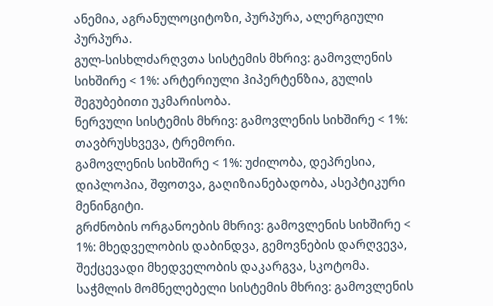ანემია, აგრანულოციტოზი, პურპურა, ალერგიული პურპურა.
გულ-სისხლძარღვთა სისტემის მხრივ: გამოვლენის სიხშირე < 1%: არტერიული ჰიპერტენზია, გულის შეგუბებითი უკმარისობა.
ნერვული სისტემის მხრივ: გამოვლენის სიხშირე < 1%: თავბრუსხვევა, ტრემორი.
გამოვლენის სიხშირე < 1%: უძილობა, დეპრესია, დიპლოპია, შფოთვა, გაღიზიანებადობა, ასეპტიკური მენინგიტი.
გრძნობის ორგანოების მხრივ: გამოვლენის სიხშირე < 1%: მხედველობის დაბინდვა, გემოვნების დარღვევა, შექცევადი მხედველობის დაკარგვა, სკოტომა.
საჭმლის მომნელებელი სისტემის მხრივ: გამოვლენის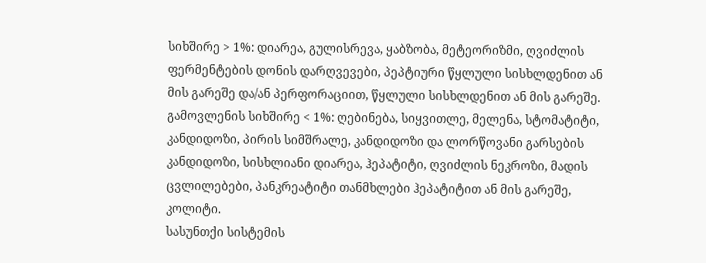სიხშირე > 1%: დიარეა, გულისრევა, ყაბზობა, მეტეორიზმი, ღვიძლის ფერმენტების დონის დარღვევები, პეპტიური წყლული სისხლდენით ან მის გარეშე და/ან პერფორაციით, წყლული სისხლდენით ან მის გარეშე.
გამოვლენის სიხშირე < 1%: ღებინება, სიყვითლე, მელენა, სტომატიტი, კანდიდოზი, პირის სიმშრალე, კანდიდოზი და ლორწოვანი გარსების კანდიდოზი, სისხლიანი დიარეა, ჰეპატიტი, ღვიძლის ნეკროზი, მადის ცვლილებები, პანკრეატიტი თანმხლები ჰეპატიტით ან მის გარეშე, კოლიტი.
სასუნთქი სისტემის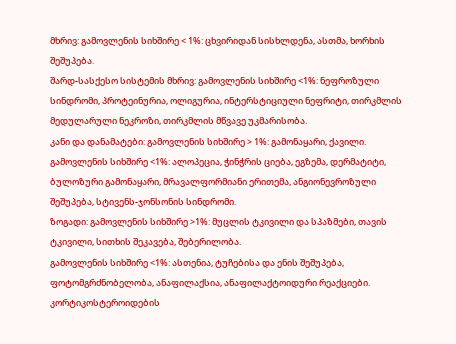მხრივ: გამოვლენის სიხშირე < 1%: ცხვირიდან სისხლდენა, ასთმა, ხორხის შეშუპება.
შარდ-სასქესო სისტემის მხრივ: გამოვლენის სიხშირე <1%: ნეფროზული სინდრომი, პროტეინურია, ოლიგურია, ინტერსტიციული ნეფრიტი, თირკმლის მედულარული ნეკროზი, თირკმლის მწვავე უკმარისობა.
კანი და დანამატები: გამოვლენის სიხშირე > 1%: გამონაყარი, ქავილი.
გამოვლენის სიხშირე <1%: ალოპეცია, ჭინჭრის ციება, ეგზემა, დერმატიტი, ბულოზური გამონაყარი, მრავალფორმიანი ერითემა, ანგიონევროზული შეშუპება, სტივენს-ჯონსონის სინდრომი.
ზოგადი: გამოვლენის სიხშირე >1%: მუცლის ტკივილი და სპაზმები, თავის ტკივილი, სითხის შეკავება, შებერილობა.
გამოვლენის სიხშირე <1%: ასთენია, ტუჩებისა და ენის შეშუპება, ფოტომგრძნობელობა, ანაფილაქსია, ანაფილაქტოიდური რეაქციები.
კორტიკოსტეროიდების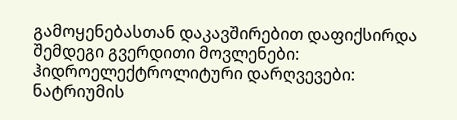გამოყენებასთან დაკავშირებით დაფიქსირდა შემდეგი გვერდითი მოვლენები:
ჰიდროელექტროლიტური დარღვევები: ნატრიუმის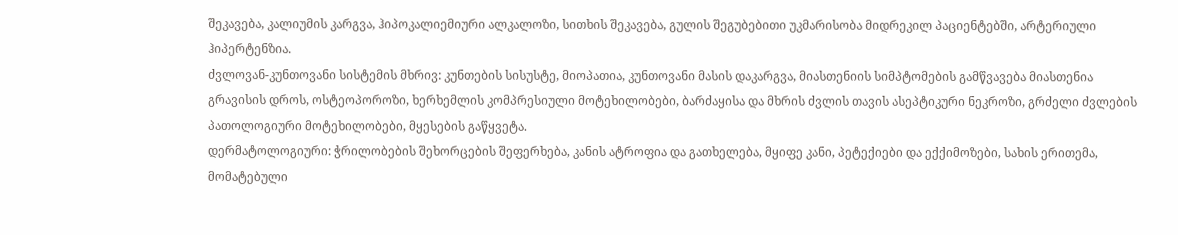შეკავება, კალიუმის კარგვა, ჰიპოკალიემიური ალკალოზი, სითხის შეკავება, გულის შეგუბებითი უკმარისობა მიდრეკილ პაციენტებში, არტერიული ჰიპერტენზია.
ძვლოვან-კუნთოვანი სისტემის მხრივ: კუნთების სისუსტე, მიოპათია, კუნთოვანი მასის დაკარგვა, მიასთენიის სიმპტომების გამწვავება მიასთენია გრავისის დროს, ოსტეოპოროზი, ხერხემლის კომპრესიული მოტეხილობები, ბარძაყისა და მხრის ძვლის თავის ასეპტიკური ნეკროზი, გრძელი ძვლების პათოლოგიური მოტეხილობები, მყესების გაწყვეტა.
დერმატოლოგიური: ჭრილობების შეხორცების შეფერხება, კანის ატროფია და გათხელება, მყიფე კანი, პეტექიები და ექქიმოზები, სახის ერითემა, მომატებული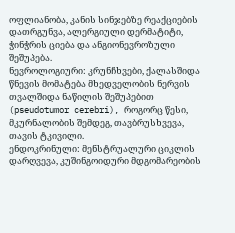ოფლიანობა, კანის სინჯებზე რეაქციების დათრგუნვა, ალერგიული დერმატიტი, ჭინჭრის ციება და ანგიონევროზული შეშუპება.
ნევროლოგიური: კრუნჩხვები, ქალასშიდა წნევის მომატება მხედველობის ნერვის თვალშიდა ნაწილის შეშუპებით (pseudotumor cerebri), როგორც წესი, მკურნალობის შემდეგ, თავბრუსხვევა, თავის ტკივილი.
ენდოკრინული: მენსტრუალური ციკლის დარღვევა, კუშინგოიდური მდგომარეობის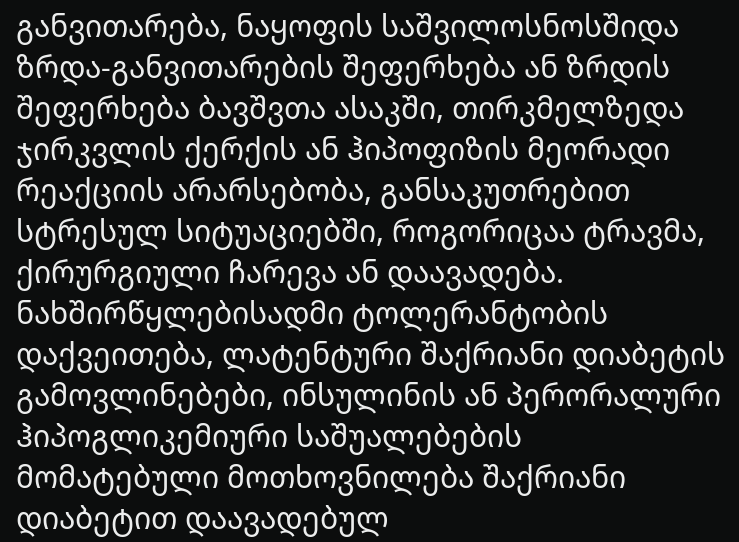განვითარება, ნაყოფის საშვილოსნოსშიდა ზრდა-განვითარების შეფერხება ან ზრდის შეფერხება ბავშვთა ასაკში, თირკმელზედა ჯირკვლის ქერქის ან ჰიპოფიზის მეორადი რეაქციის არარსებობა, განსაკუთრებით სტრესულ სიტუაციებში, როგორიცაა ტრავმა, ქირურგიული ჩარევა ან დაავადება. ნახშირწყლებისადმი ტოლერანტობის დაქვეითება, ლატენტური შაქრიანი დიაბეტის გამოვლინებები, ინსულინის ან პერორალური ჰიპოგლიკემიური საშუალებების მომატებული მოთხოვნილება შაქრიანი დიაბეტით დაავადებულ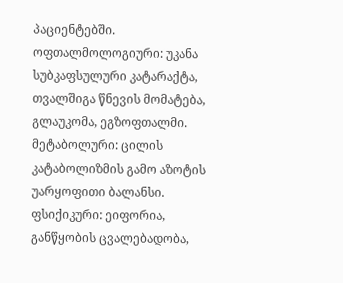პაციენტებში.
ოფთალმოლოგიური: უკანა სუბკაფსულური კატარაქტა, თვალშიგა წნევის მომატება, გლაუკომა, ეგზოფთალმი.
მეტაბოლური: ცილის კატაბოლიზმის გამო აზოტის უარყოფითი ბალანსი.
ფსიქიკური: ეიფორია, განწყობის ცვალებადობა,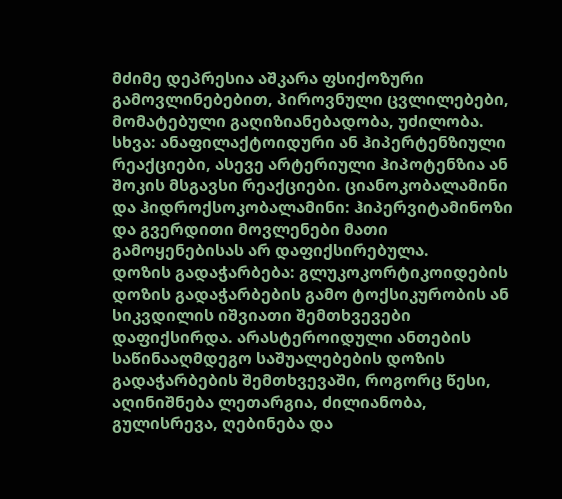მძიმე დეპრესია აშკარა ფსიქოზური გამოვლინებებით, პიროვნული ცვლილებები, მომატებული გაღიზიანებადობა, უძილობა.
სხვა: ანაფილაქტოიდური ან ჰიპერტენზიული რეაქციები, ასევე არტერიული ჰიპოტენზია ან შოკის მსგავსი რეაქციები. ციანოკობალამინი და ჰიდროქსოკობალამინი: ჰიპერვიტამინოზი და გვერდითი მოვლენები მათი გამოყენებისას არ დაფიქსირებულა.
დოზის გადაჭარბება: გლუკოკორტიკოიდების დოზის გადაჭარბების გამო ტოქსიკურობის ან სიკვდილის იშვიათი შემთხვევები დაფიქსირდა. არასტეროიდული ანთების საწინააღმდეგო საშუალებების დოზის გადაჭარბების შემთხვევაში, როგორც წესი, აღინიშნება ლეთარგია, ძილიანობა, გულისრევა, ღებინება და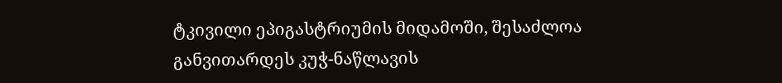ტკივილი ეპიგასტრიუმის მიდამოში, შესაძლოა განვითარდეს კუჭ-ნაწლავის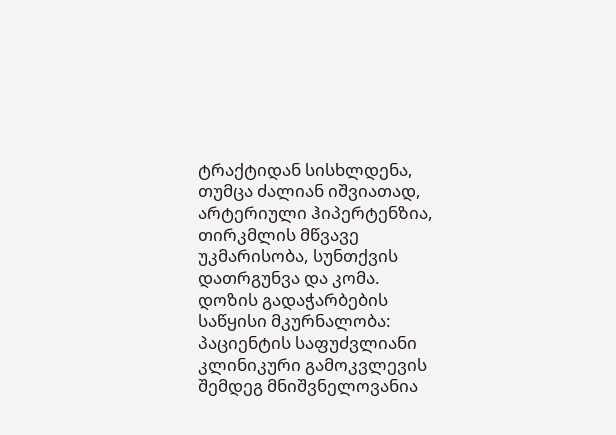ტრაქტიდან სისხლდენა, თუმცა ძალიან იშვიათად, არტერიული ჰიპერტენზია, თირკმლის მწვავე უკმარისობა, სუნთქვის დათრგუნვა და კომა.
დოზის გადაჭარბების საწყისი მკურნალობა: პაციენტის საფუძვლიანი კლინიკური გამოკვლევის შემდეგ მნიშვნელოვანია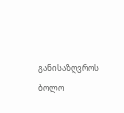განისაზღვროს ბოლო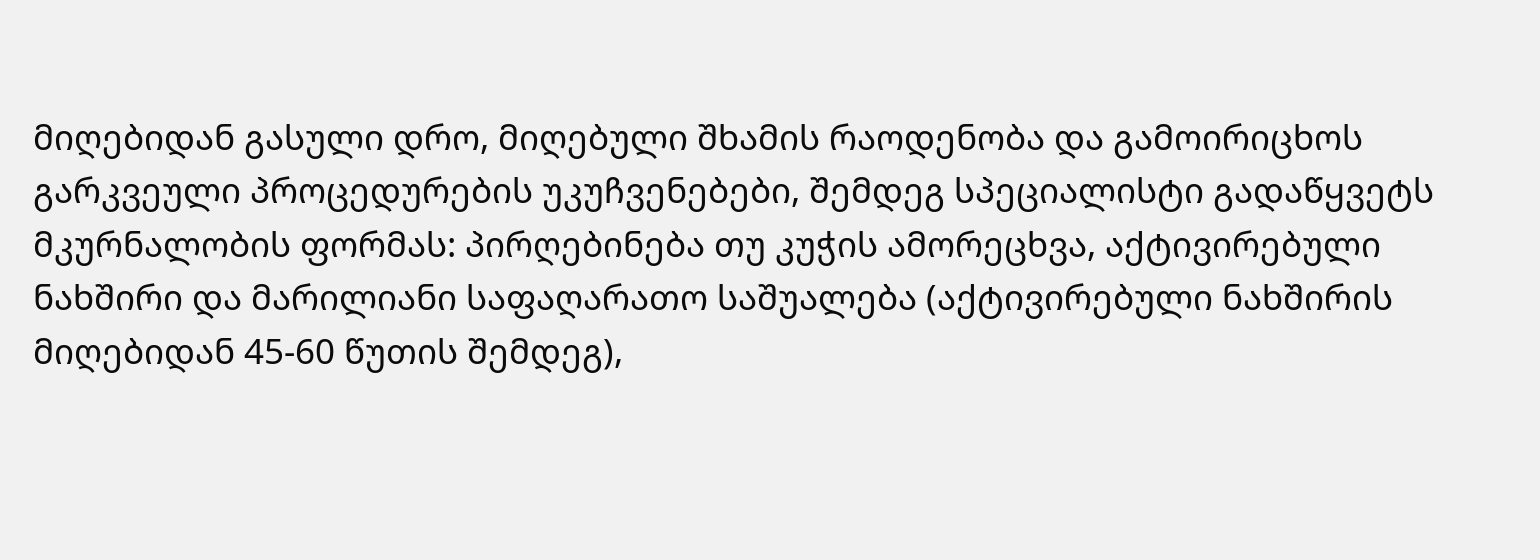მიღებიდან გასული დრო, მიღებული შხამის რაოდენობა და გამოირიცხოს გარკვეული პროცედურების უკუჩვენებები, შემდეგ სპეციალისტი გადაწყვეტს მკურნალობის ფორმას: პირღებინება თუ კუჭის ამორეცხვა, აქტივირებული ნახშირი და მარილიანი საფაღარათო საშუალება (აქტივირებული ნახშირის მიღებიდან 45-60 წუთის შემდეგ),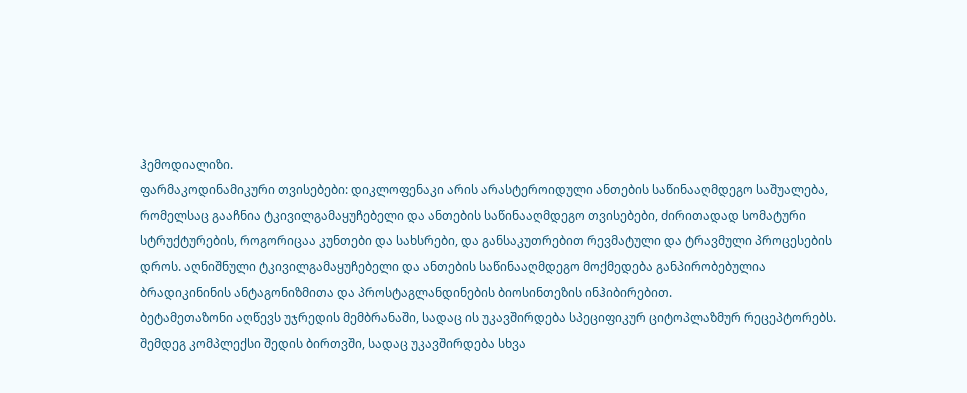ჰემოდიალიზი.
ფარმაკოდინამიკური თვისებები: დიკლოფენაკი არის არასტეროიდული ანთების საწინააღმდეგო საშუალება, რომელსაც გააჩნია ტკივილგამაყუჩებელი და ანთების საწინააღმდეგო თვისებები, ძირითადად სომატური სტრუქტურების, როგორიცაა კუნთები და სახსრები, და განსაკუთრებით რევმატული და ტრავმული პროცესების დროს. აღნიშნული ტკივილგამაყუჩებელი და ანთების საწინააღმდეგო მოქმედება განპირობებულია ბრადიკინინის ანტაგონიზმითა და პროსტაგლანდინების ბიოსინთეზის ინჰიბირებით.
ბეტამეთაზონი აღწევს უჯრედის მემბრანაში, სადაც ის უკავშირდება სპეციფიკურ ციტოპლაზმურ რეცეპტორებს. შემდეგ კომპლექსი შედის ბირთვში, სადაც უკავშირდება სხვა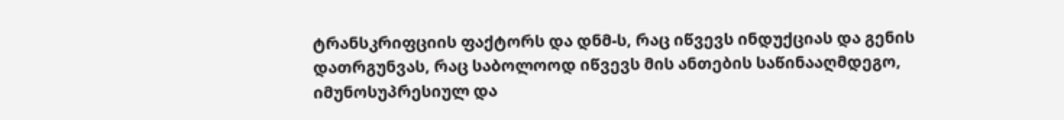ტრანსკრიფციის ფაქტორს და დნმ-ს, რაც იწვევს ინდუქციას და გენის დათრგუნვას, რაც საბოლოოდ იწვევს მის ანთების საწინააღმდეგო, იმუნოსუპრესიულ და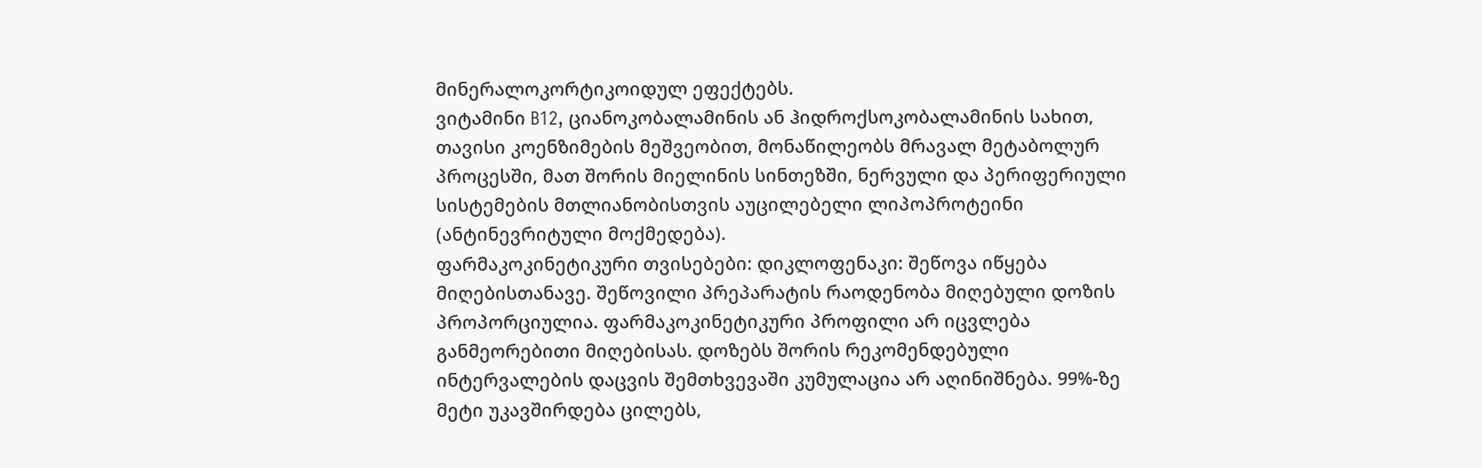მინერალოკორტიკოიდულ ეფექტებს.
ვიტამინი B12, ციანოკობალამინის ან ჰიდროქსოკობალამინის სახით, თავისი კოენზიმების მეშვეობით, მონაწილეობს მრავალ მეტაბოლურ პროცესში, მათ შორის მიელინის სინთეზში, ნერვული და პერიფერიული სისტემების მთლიანობისთვის აუცილებელი ლიპოპროტეინი (ანტინევრიტული მოქმედება).
ფარმაკოკინეტიკური თვისებები: დიკლოფენაკი: შეწოვა იწყება მიღებისთანავე. შეწოვილი პრეპარატის რაოდენობა მიღებული დოზის პროპორციულია. ფარმაკოკინეტიკური პროფილი არ იცვლება განმეორებითი მიღებისას. დოზებს შორის რეკომენდებული ინტერვალების დაცვის შემთხვევაში კუმულაცია არ აღინიშნება. 99%-ზე მეტი უკავშირდება ცილებს,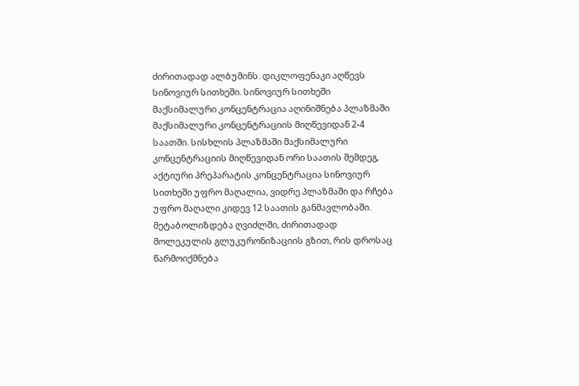ძირითადად ალბუმინს. დიკლოფენაკი აღწევს სინოვიურ სითხეში. სინოვიურ სითხეში მაქსიმალური კონცენტრაცია აღინიშნება პლაზმაში მაქსიმალური კონცენტრაციის მიღწევიდან 2-4 საათში. სისხლის პლაზმაში მაქსიმალური კონცენტრაციის მიღწევიდან ორი საათის შემდეგ, აქტიური პრეპარატის კონცენტრაცია სინოვიურ სითხეში უფრო მაღალია, ვიდრე პლაზმაში და რჩება უფრო მაღალი კიდევ 12 საათის განმავლობაში. მეტაბოლიზდება ღვიძლში, ძირითადად მოლეკულის გლუკურონიზაციის გზით, რის დროსაც წარმოიქმნება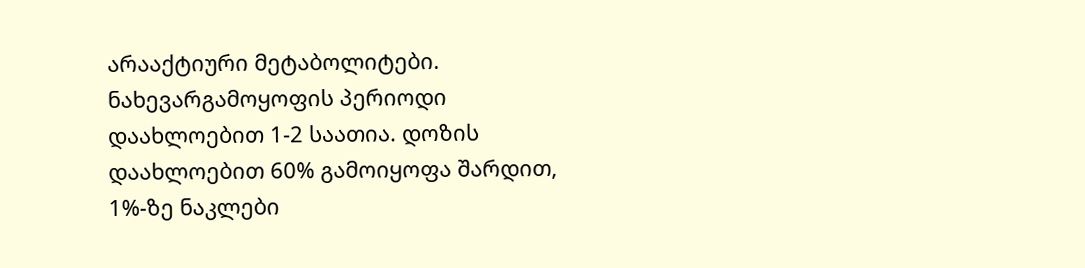არააქტიური მეტაბოლიტები. ნახევარგამოყოფის პერიოდი დაახლოებით 1-2 საათია. დოზის დაახლოებით 60% გამოიყოფა შარდით, 1%-ზე ნაკლები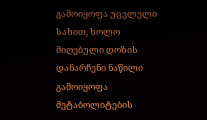გამოიყოფა უცვლელი სახით, ხოლო მიღებული დოზის დანარჩენი ნაწილი გამოიყოფა მეტაბოლიტების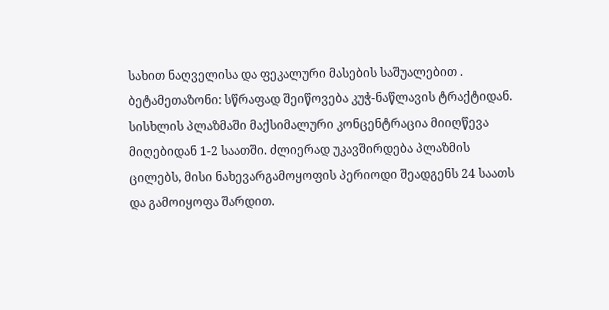სახით ნაღველისა და ფეკალური მასების საშუალებით .
ბეტამეთაზონი: სწრაფად შეიწოვება კუჭ-ნაწლავის ტრაქტიდან. სისხლის პლაზმაში მაქსიმალური კონცენტრაცია მიიღწევა მიღებიდან 1-2 საათში. ძლიერად უკავშირდება პლაზმის ცილებს, მისი ნახევარგამოყოფის პერიოდი შეადგენს 24 საათს და გამოიყოფა შარდით.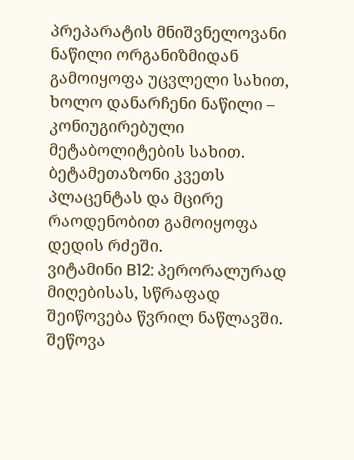პრეპარატის მნიშვნელოვანი ნაწილი ორგანიზმიდან გამოიყოფა უცვლელი სახით, ხოლო დანარჩენი ნაწილი – კონიუგირებული მეტაბოლიტების სახით. ბეტამეთაზონი კვეთს პლაცენტას და მცირე რაოდენობით გამოიყოფა დედის რძეში.
ვიტამინი B12: პერორალურად მიღებისას, სწრაფად შეიწოვება წვრილ ნაწლავში. შეწოვა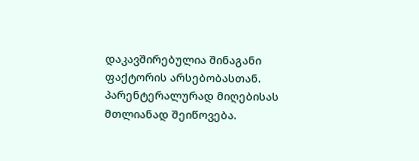დაკავშირებულია შინაგანი ფაქტორის არსებობასთან. პარენტერალურად მიღებისას მთლიანად შეიწოვება.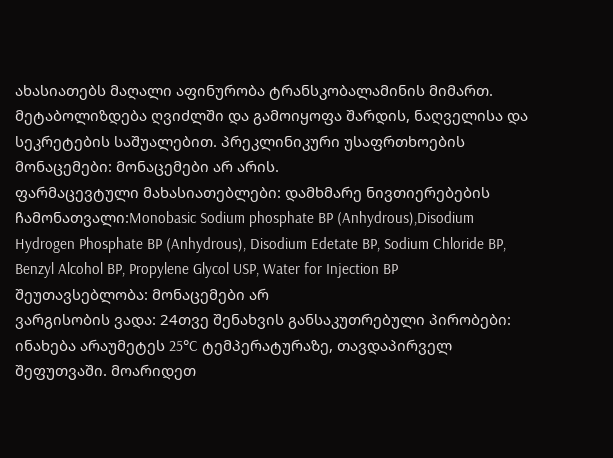ახასიათებს მაღალი აფინურობა ტრანსკობალამინის მიმართ. მეტაბოლიზდება ღვიძლში და გამოიყოფა შარდის, ნაღველისა და სეკრეტების საშუალებით. პრეკლინიკური უსაფრთხოების მონაცემები: მონაცემები არ არის.
ფარმაცევტული მახასიათებლები: დამხმარე ნივთიერებების ჩამონათვალი:Monobasic Sodium phosphate BP (Anhydrous),Disodium Hydrogen Phosphate BP (Anhydrous), Disodium Edetate BP, Sodium Chloride BP, Benzyl Alcohol BP, Propylene Glycol USP, Water for Injection BP შეუთავსებლობა: მონაცემები არ
ვარგისობის ვადა: 24თვე შენახვის განსაკუთრებული პირობები: ინახება არაუმეტეს 25°C ტემპერატურაზე, თავდაპირველ შეფუთვაში. მოარიდეთ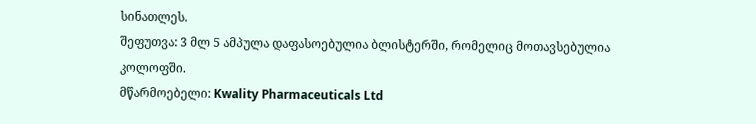სინათლეს.
შეფუთვა: 3 მლ 5 ამპულა დაფასოებულია ბლისტერში, რომელიც მოთავსებულია კოლოფში.
მწარმოებელი: Kwality Pharmaceuticals Ltd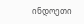ინდოეთი